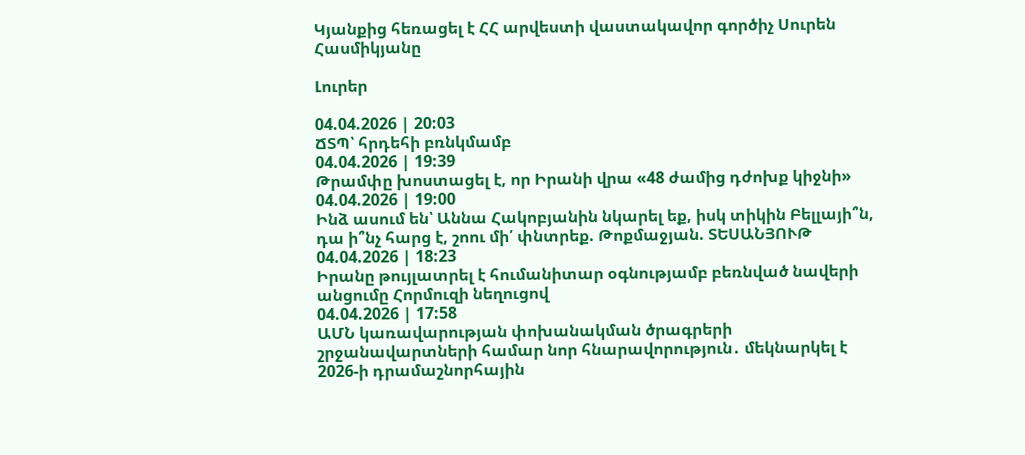Կյանքից հեռացել է ՀՀ արվեստի վաստակավոր գործիչ Սուրեն Հասմիկյանը

Լուրեր

04.04.2026 | 20:03
ՃՏՊ՝ հրդեհի բռնկմամբ
04.04.2026 | 19:39
Թրամփը խոստացել է, որ Իրանի վրա «48 ժամից դժոխք կիջնի»
04.04.2026 | 19:00
Ինձ ասում են՝ Աննա Հակոբյանին նկարել եք, իսկ տիկին Բելլայի՞ն, դա ի՞նչ հարց է, շոու մի՛ փնտրեք. Թոքմաջյան. ՏԵՍԱՆՅՈՒԹ
04.04.2026 | 18:23
Իրանը թույլատրել է հումանիտար օգնությամբ բեռնված նավերի անցումը Հորմուզի նեղուցով
04.04.2026 | 17:58
ԱՄՆ կառավարության փոխանակման ծրագրերի շրջանավարտների համար նոր հնարավորություն․ մեկնարկել է 2026-ի դրամաշնորհային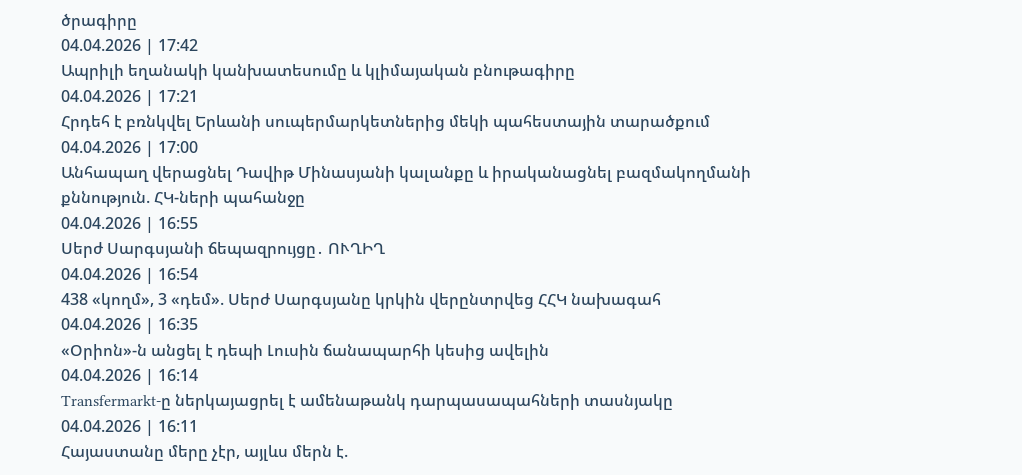ծրագիրը
04.04.2026 | 17:42
Ապրիլի եղանակի կանխատեսումը և կլիմայական բնութագիրը
04.04.2026 | 17:21
Հրդեհ է բռնկվել Երևանի սուպերմարկետներից մեկի պահեստային տարածքում
04.04.2026 | 17:00
Անհապաղ վերացնել Դավիթ Մինասյանի կալանքը և իրականացնել բազմակողմանի քննություն. ՀԿ-ների պահանջը
04.04.2026 | 16:55
Սերժ Սարգսյանի ճեպազրույցը․ ՈՒՂԻՂ
04.04.2026 | 16:54
438 «կողմ», 3 «դեմ». Սերժ Սարգսյանը կրկին վերընտրվեց ՀՀԿ նախագահ
04.04.2026 | 16:35
«Օրիոն»-ն անցել է դեպի Լուսին ճանապարհի կեսից ավելին
04.04.2026 | 16:14
Transfermarkt-ը ներկայացրել է ամենաթանկ դարպասապահների տասնյակը
04.04.2026 | 16:11
Հայաստանը մերը չէր, այլևս մերն է.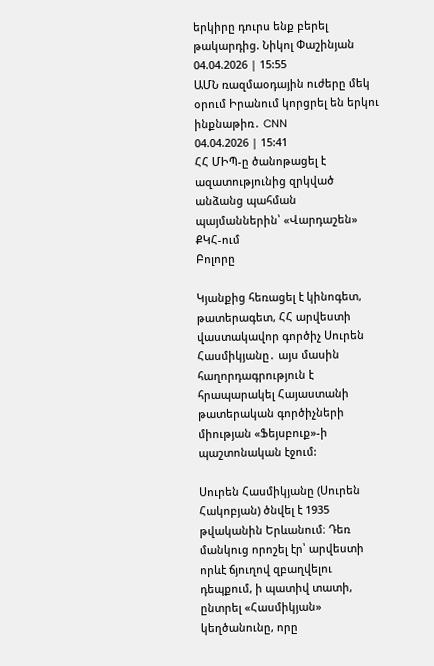երկիրը դուրս ենք բերել թակարդից. Նիկոլ Փաշինյան
04.04.2026 | 15:55
ԱՄՆ ռազմաօդային ուժերը մեկ օրում Իրանում կորցրել են երկու ինքնաթիռ․ CNN
04.04.2026 | 15:41
ՀՀ ՄԻՊ-ը ծանոթացել է ազատությունից զրկված անձանց պահման պայմաններին՝ «Վարդաշեն» ՔԿՀ-ում
Բոլորը

Կյանքից հեռացել է կինոգետ, թատերագետ, ՀՀ արվեստի վաստակավոր գործիչ Սուրեն Հասմիկյանը․ այս մասին հաղորդագրություն է հրապարակել Հայաստանի թատերական գործիչների միության «Ֆեյսբուք»-ի պաշտոնական էջում:

Սուրեն Հասմիկյանը (Սուրեն Հակոբյան) ծնվել է 1935 թվականին Երևանում։ Դեռ մանկուց որոշել էր՝ արվեստի որևէ ճյուղով զբաղվելու դեպքում, ի պատիվ տատի, ընտրել «Հասմիկյան» կեղծանունը, որը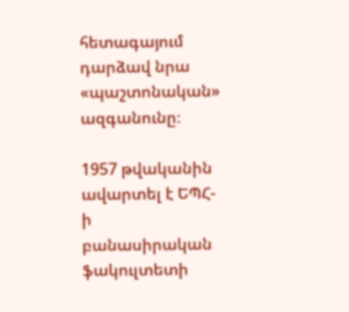հետագայում դարձավ նրա «պաշտոնական» ազգանունը։

1957 թվականին ավարտել է ԵՊՀ-ի բանասիրական ֆակուլտետի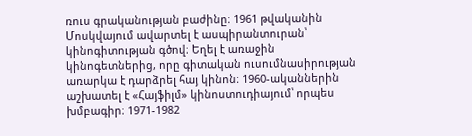ռուս գրականության բաժինը։ 1961 թվականին Մոսկվայում ավարտել է ասպիրանտուրան՝ կինոգիտության գծով։ Եղել է առաջին կինոգետներից, որը գիտական ուսումնասիրության առարկա է դարձրել հայ կինոն։ 1960-ականներին աշխատել է «Հայֆիլմ» կինոստուդիայում՝ որպես խմբագիր։ 1971-1982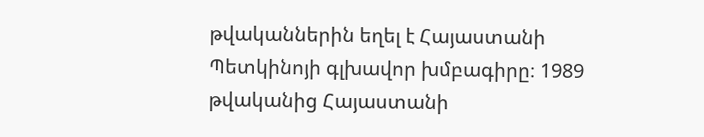թվականներին եղել է Հայաստանի Պետկինոյի գլխավոր խմբագիրը։ 1989 թվականից Հայաստանի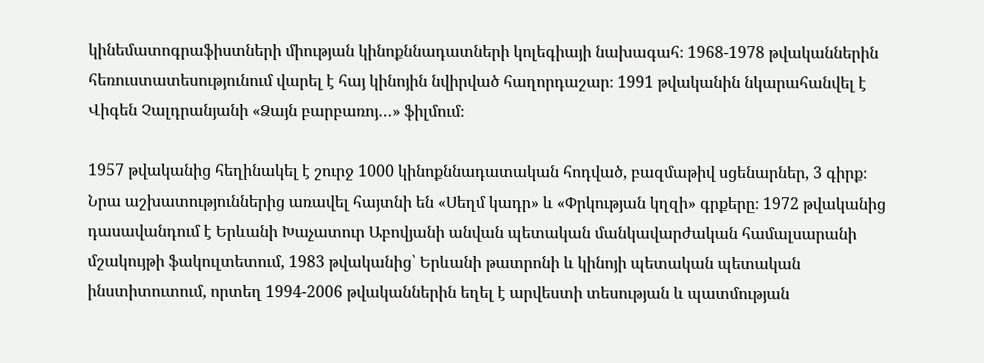կինեմատոգրաֆիստների միության կինոքննադատների կոլեգիայի նախագահ։ 1968-1978 թվականներին հեռուստատեսությունում վարել է հայ կինոյին նվիրված հաղորդաշար։ 1991 թվականին նկարահանվել է Վիգեն Չալդրանյանի «Ձայն բարբառոյ…» ֆիլմում։

1957 թվականից հեղինակել է շուրջ 1000 կինոքննադատական հոդված, բազմաթիվ սցենարներ, 3 գիրք։ Նրա աշխատություններից առավել հայտնի են «Սեղմ կադր» և «Փրկության կղզի» գրքերը։ 1972 թվականից դասավանդում է Երևանի Խաչատուր Աբովյանի անվան պետական մանկավարժական համալսարանի մշակույթի ֆակուլտետում, 1983 թվականից՝ Երևանի թատրոնի և կինոյի պետական պետական ինստիտուտում, որտեղ 1994-2006 թվականներին եղել է արվեստի տեսության և պատմության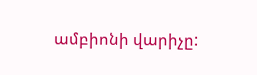ամբիոնի վարիչը: